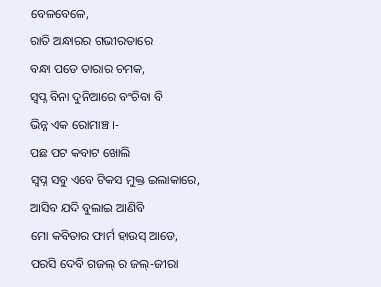ବେଳବେଳେ,
ରାତି ଅନ୍ଧାରର ଗଭୀରତାରେ
ବନ୍ଧା ପଡେ ତାରାର ଚମକ,
ସ୍ବପ୍ନ ବିନା ଦୁନିଆରେ ବଂଚିବା ବି
ଭିନ୍ନ ଏକ ରୋମାଞ୍ଚ ।-
ପଛ ପଟ କବାଟ ଖୋଲି
ସ୍ଵପ୍ନ ସବୁ ଏବେ ଟିକସ ମୁକ୍ତ ଇଲାକାରେ,
ଆସିବ ଯଦି ବୁଲାଇ ଆଣିବି
ମୋ କବିତାର ଫାର୍ମ ହାଉସ୍ ଆଡେ,
ପରସି ଦେବି ଗଜଲ୍ ର ଜଲ୍-ଜୀରା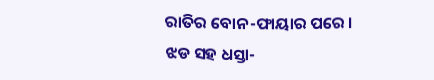ରାତିର ବୋନ-ଫାୟାର ପରେ ।
ଝଡ ସହ ଧସ୍ତା-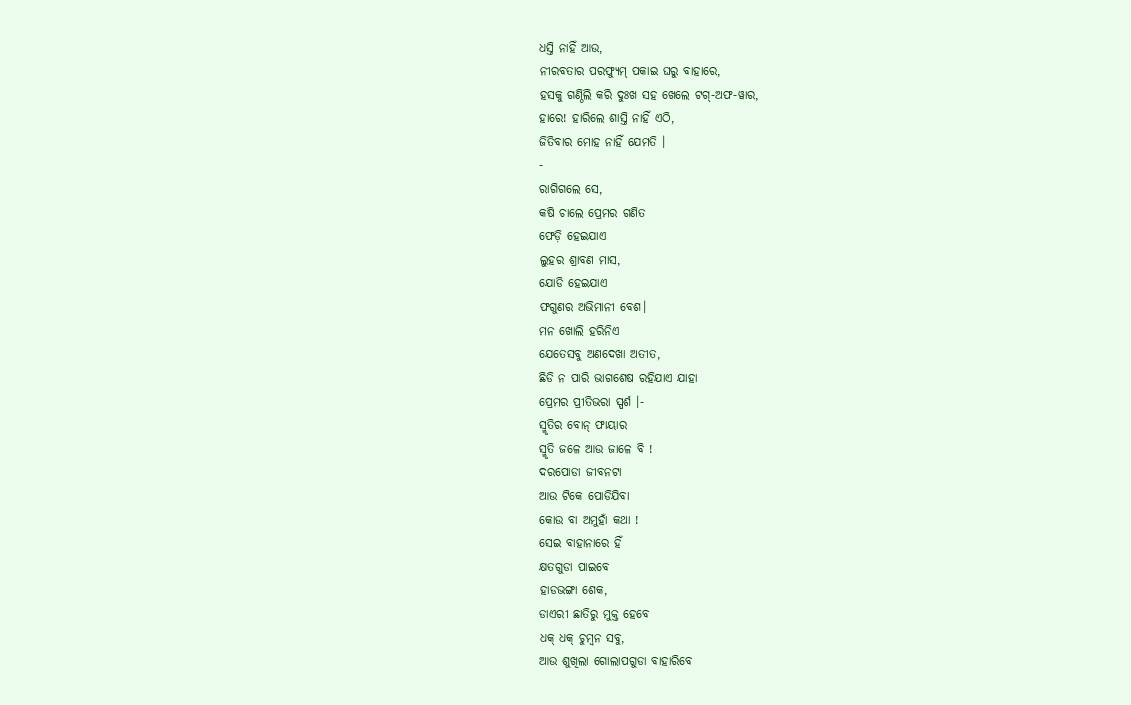ଧସ୍ତି ନାହିଁ ଆଉ,
ନୀରବତାର ପରଫ୍ୟୁମ୍ ପକାଇ ଘରୁ ବାହାରେ,
ହସକୁ ଗଣ୍ଠିଲି କରି ଦୁଃଖ ସହ ଖେଲେ ଟଗ୍-ଅଫ-ୱାର,
ହାରେ! ହାରିଲେ ଶାସ୍ତି ନାହିଁ ଏଠି,
ଜିତିବାର ମୋହ ନାହିଁ ଯେମତି ।
-
ରାଗିଗଲେ ସେ,
କଷି ଚାଲେ ପ୍ରେମର ଗଣିତ
ଫେଡ଼ି ହେଇଯାଏ
ଲୁହର ଶ୍ରାବଣ ମାସ,
ଯୋଡି ହେଇଯାଏ
ଫଗୁଣର ଅଭିମାନୀ ବେଶ।
ମନ ଖୋଲି ହରିନିଏ
ଯେତେସବୁ ଅଣଦେଖା ଅତୀତ,
ଛିଡି ନ ପାରି ଭାଗଶେଷ ରହିଯାଏ ଯାହା
ପ୍ରେମର ପ୍ରୀତିଭରା ସ୍ପର୍ଶ ।-
ସ୍ମୃତିର ବୋନ୍ ଫାୟାର
ସ୍ମୃତି ଜଳେ ଆଉ ଜାଳେ ବି !
ଦରପୋଡା ଜୀବନଟା
ଆଉ ଟିକେ ପୋଡିଯିବା
କୋଉ ବା ଅମୁହାଁ କଥା !
ସେଇ ବାହାନାରେ ହିଁ
କ୍ଷତଗୁଡା ପାଇବେ
ହାଡଭଙ୍ଗା ଶେକ,
ଡାଏରୀ ଛାତିରୁ ମୁକ୍ତ ହେବେ
ଧକ୍ ଧକ୍ ଚୁମ୍ବନ ସବୁ,
ଆଉ ଶୁଖିଲା ଗୋଲାପଗୁଡା ବାହାରିବେ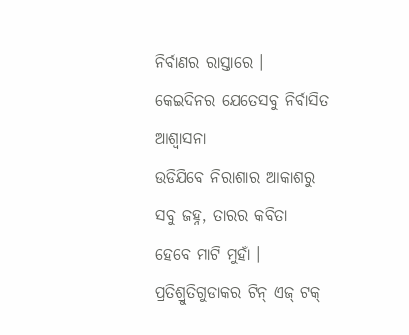ନିର୍ବାଣର ରାସ୍ତାରେ ।
କେଇଦିନର ଯେତେସବୁ ନିର୍ବାସିତ ଆଶ୍ଵାସନା
ଉଡିଯିବେ ନିରାଶାର ଆକାଶରୁ
ସବୁ ଜହ୍ନ, ତାରର କବିତା
ହେବେ ମାଟି ମୁହାଁ ।
ପ୍ରତିଶ୍ରୁତିଗୁଡାକର ଟିନ୍ ଏଜ୍ ଟକ୍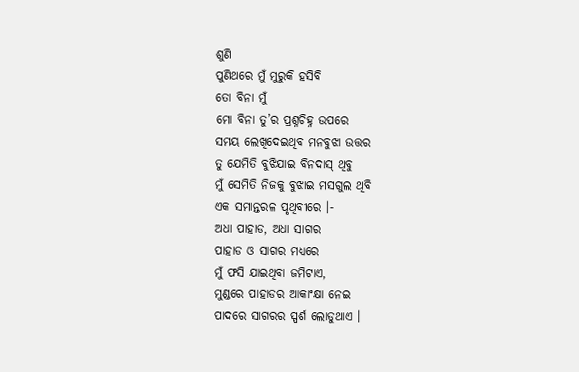ଶୁଣି
ପୁଣିଥରେ ମୁଁ ମୁରୁକି ହସିବି
ତୋ ବିନା ମୁଁ
ମୋ ବିନା ତୁ’ର ପ୍ରଶ୍ନଚିହ୍ନ ଉପରେ
ସମୟ ଲେଖିଦେଇଥିବ ମନବୁଝା ଉତ୍ତର
ତୁ ଯେମିତି ବୁଝିଯାଇ ବିନଦାସ୍ ଥିବୁ
ମୁଁ ସେମିତି ନିଜକୁ ବୁଝାଇ ମସଗୁଲ ଥିବି
ଏକ ସମାନ୍ତରଳ ପୃଥିବୀରେ ।-
ଅଧା ପାହାଡ, ଅଧା ସାଗର
ପାହାଡ ଓ ସାଗର ମଧ୍ୟରେ
ମୁଁ ଫସି ଯାଇଥିବା ଜମିଟାଏ,
ମୁଣ୍ଡରେ ପାହାଡର ଆକାଂକ୍ଷା ନେଇ
ପାଦରେ ସାଗରର ସ୍ପର୍ଶ ଲୋଡୁଥାଏ ।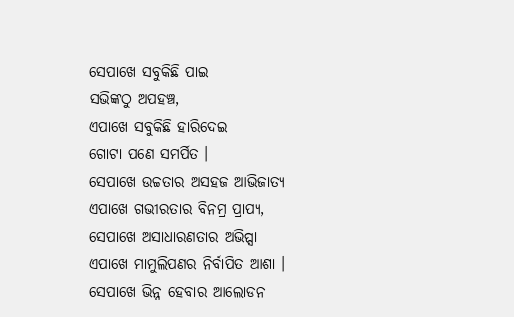ସେପାଖେ ସବୁକିଛି ପାଇ
ସଭିଙ୍କଠୁ ଅପହଞ୍ଚ,
ଏପାଖେ ସବୁକିଛି ହାରିଦେଇ
ଗୋଟା ପଣେ ସମର୍ପିତ ।
ସେପାଖେ ଉଚ୍ଚତାର ଅସହଜ ଆଭିଜାତ୍ୟ
ଏପାଖେ ଗଭୀରତାର ବିନମ୍ର ପ୍ରାପ୍ୟ,
ସେପାଖେ ଅସାଧାରଣତାର ଅଭିପ୍ସା
ଏପାଖେ ମାମୁଲିପଣର ନିର୍ବାପିତ ଆଶା ।
ସେପାଖେ ଭିନ୍ନ ହେବାର ଆଲୋଡନ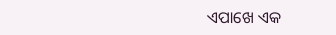ଏପାଖେ ଏକ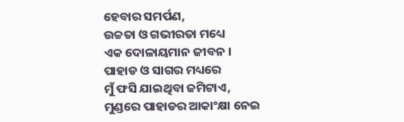ହେବାର ସମର୍ପଣ,
ଉଚ୍ଚତା ଓ ଗଭୀରତା ମଧ୍ୟେ
ଏକ ଦୋଳାୟମାନ ଜୀବନ ।
ପାହାଡ ଓ ସାଗର ମଧ୍ୟରେ
ମୁଁ ଫସି ଯାଇଥିବା ଜମିଟାଏ,
ମୁଣ୍ଡରେ ପାହାଡର ଆକାଂକ୍ଷା ନେଇ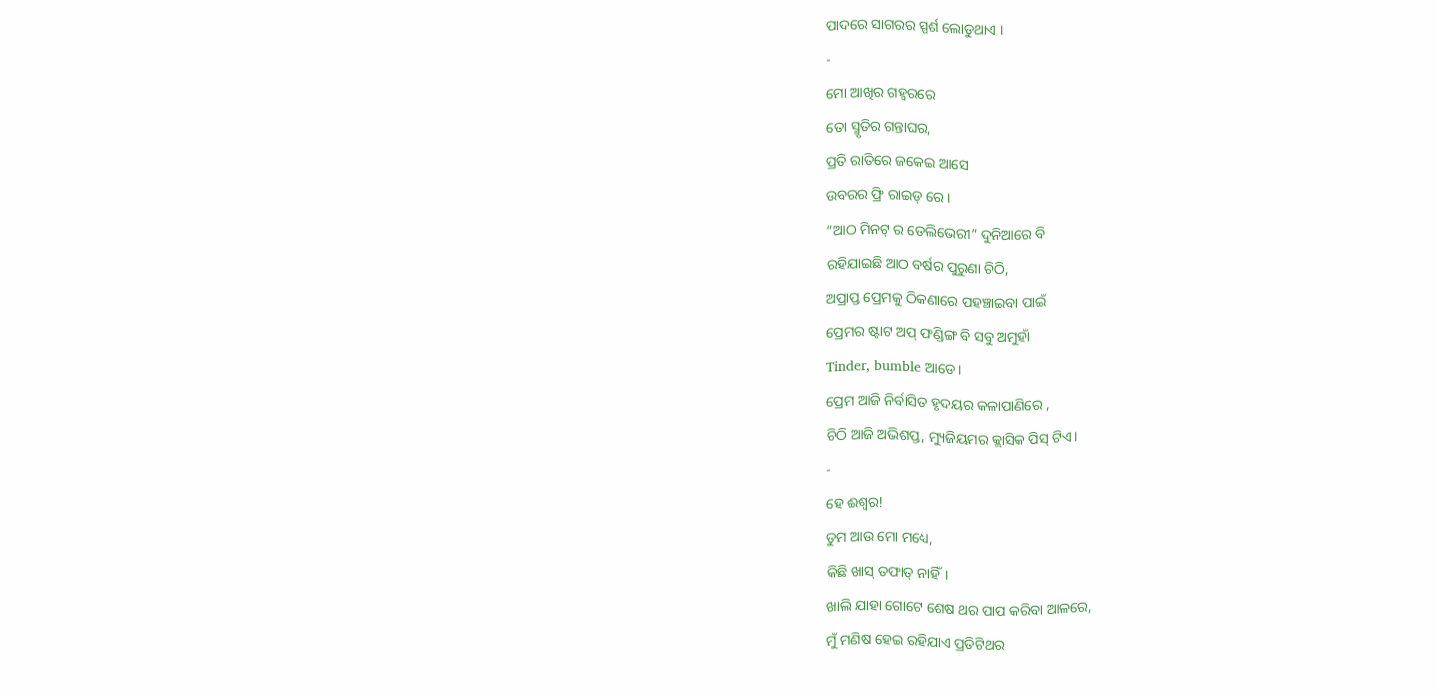ପାଦରେ ସାଗରର ସ୍ପର୍ଶ ଲୋଡୁଥାଏ ।
-
ମୋ ଆଖିର ଗହ୍ଵରରେ
ତୋ ସ୍ମୃତିର ଗନ୍ତାଘର,
ପ୍ରତି ରାତିରେ ଜକେଇ ଆସେ
ଉବରର ଫ୍ରି ରାଇଡ୍ ରେ ।
“ଆଠ ମିନଟ୍ ର ଡେଲିଭେରୀ” ଦୁନିଆରେ ବି
ରହିଯାଇଛି ଆଠ ବର୍ଷର ପୁରୁଣା ଚିଠି,
ଅପ୍ରାପ୍ତ ପ୍ରେମକୁ ଠିକଣାରେ ପହଞ୍ଚାଇବା ପାଇଁ
ପ୍ରେମର ଷ୍ଟାଟ ଅପ୍ ଫଣ୍ଡିଙ୍ଗ ବି ସବୁ ଅମୁହାଁ
Tinder, bumble ଆଡେ।
ପ୍ରେମ ଆଜି ନିର୍ବାସିତ ହୃଦୟର କଳାପାଣିରେ ,
ଚିଠି ଆଜି ଅଭିଶପ୍ତ, ମ୍ୟୁଜିୟମର କ୍ଲାସିକ ପିସ୍ ଟିଏ।
-
ହେ ଈଶ୍ୱର!
ତୁମ ଆଉ ମୋ ମଧ୍ୟେ,
କିଛି ଖାସ୍ ତଫାତ୍ ନାହିଁ।
ଖାଲି ଯାହା ଗୋଟେ ଶେଷ ଥର ପାପ କରିବା ଆଳରେ,
ମୁଁ ମଣିଷ ହେଇ ରହିଯାଏ ପ୍ରତିଟିଥର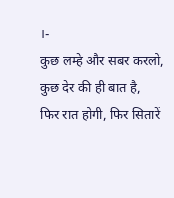।-
कुछ लम्हे और सबर करलो,
कुछ देर की ही बात है,
फिर रात होगी, फिर सितारें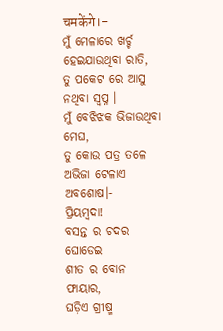चमकेंगे।-
ମୁଁ ମେଳାରେ ଖର୍ଚ୍ଚ ହେଇଯାଉଥିବା ରାତି,
ତୁ ପକେଟ ରେ ଆସୁ ନଥିବା ସ୍ୱପ୍ନ ।
ମୁଁ ବେଝିଝକ ଭିଜାଉଥିବା ମେଘ,
ତୁ କୋଉ ପତ୍ର ତଳେ ଅଭିଜା ଟେଳାଏ ଅବଶୋଷ।-
ପ୍ରିୟମ୍ବଦା!
ବସନ୍ତ ର ଚଦର ଘୋଡେଇ
ଶୀତ ର ବୋନ ଫାୟାର,
ଘଡ଼ିଏ ଗ୍ରୀଷ୍ମ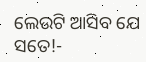ଲେଉଟି ଆସିବ ଯେ ସତେ!-